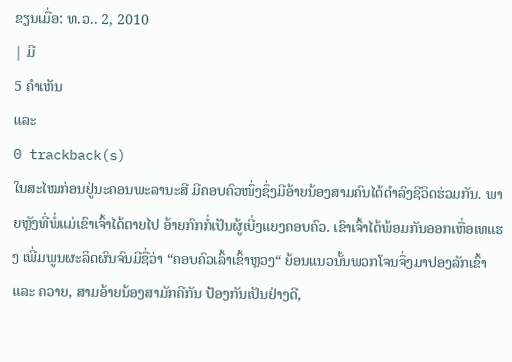ຂຽນເມື່ອ: ທ.ວ.. 2, 2010
| ມີ
5 ຄຳເຫັນ
ແລະ
0 trackback(s)
ໃນສະໄໝກ່ອນຢູ່ນະຄອນພະລານະສີ ມີຄອບຄົວໜຶ່ງຊຶ່ງມີອ້າຍນ້ອງສາມຄົນໄດ້ດຳລົງຊີວິດຮ່ວມກັນ. ພາຍຫຼັງທີ່ພໍ່ແມ່ເຂົາເຈົ້າໄດ້ຕາຍໄປ ອ້າຍກົກກໍ່ເປັນຜູ້ເບີ່ງແຍງຄອບຄົວ. ເຂົາເຈົ້າໄດ້ພ້ອມກັນອອກເຫື່ອເທແຮງ ເພີ່ມພູນຜະລິດຜົນຈົນມີຊື່ວ່າ “ຄອບຄົວເລົ້າເຂົ້າຫຼວງ“ ຍ້ອນແນວນັ້ນພວກໂຈນຈຶ່ງມາປອງລັກເຂົ້າ ແລະ ຄວາຍ, ສາມອ້າຍນ້ອງສາມັກຄີກັນ ປ້ອງກັນເປັນຢ່າງດີ,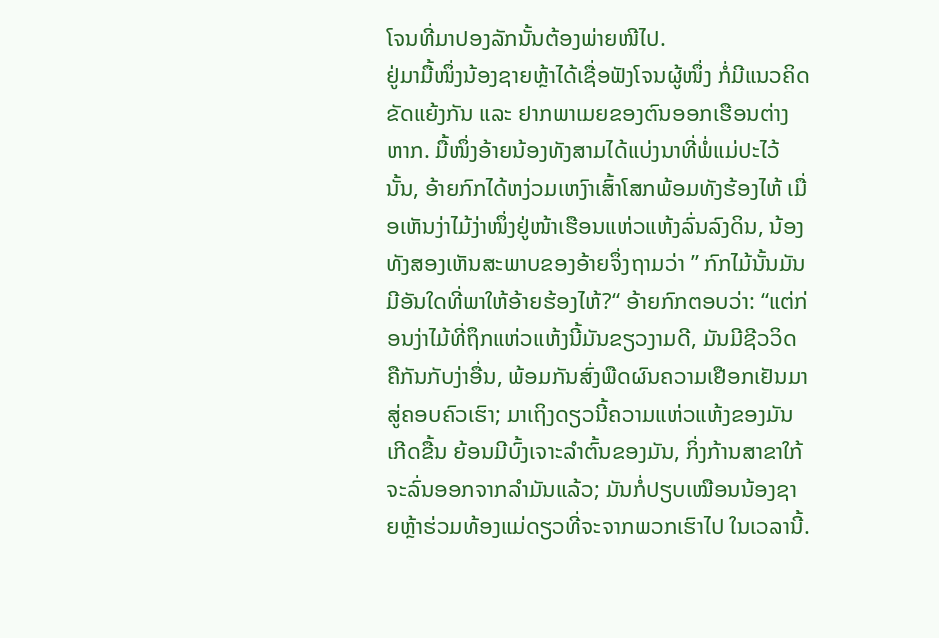ໂຈນທີ່ມາປອງລັກນັ້ນຕ້ອງພ່າຍໜີໄປ.
ຢູ່ມາມື້ໜຶ່ງນ້ອງຊາຍຫຼ້າໄດ້ເຊື່ອຟັງໂຈນຜູ້ໜຶ່ງ ກໍ່ມີແນວຄິດຂັດແຍ້ງກັນ ແລະ ຢາກພາເມຍຂອງຕົນອອກເຮືອນຕ່າງຫາກ. ມື້ໜຶ່ງອ້າຍນ້ອງທັງສາມໄດ້ແບ່ງນາທີ່ພໍ່ແມ່ປະໄວ້ນັ້ນ, ອ້າຍກົກໄດ້ຫງ່ວມເຫງົາເສົ້າໂສກພ້ອມທັງຮ້ອງໄຫ້ ເມື່ອເຫັນງ່າໄມ້ງ່າໜຶ່ງຢູ່ໜ້າເຮືອນແຫ່ວແຫ້ງລົ່ນລົງດິນ, ນ້ອງທັງສອງເຫັນສະພາບຂອງອ້າຍຈຶ່ງຖາມວ່າ ” ກົກໄມ້ນັ້ນມັນມີອັນໃດທີ່ພາໃຫ້ອ້າຍຮ້ອງໄຫ້?“ ອ້າຍກົກຕອບວ່າ: “ແຕ່ກ່ອນງ່າໄມ້ທີ່ຖຶກແຫ່ວແຫ້ງນີ້ມັນຂຽວງາມດີ, ມັນມີຊີວວິດຄືກັນກັບງ່າອື່ນ, ພ້ອມກັນສົ່ງພືດຜົນຄວາມເຢືອກເຢັນມາສູ່ຄອບຄົວເຮົາ; ມາເຖິງດຽວນີ້ຄວາມແຫ່ວແຫ້ງຂອງມັນເກີດຂື້ນ ຍ້ອນມີບົ້ງເຈາະລຳຕົ້ນຂອງມັນ, ກິ່ງກ້ານສາຂາໃກ້ຈະລົ່ນອອກຈາກລຳມັນແລ້ວ; ມັນກໍ່ປຽບເໝືອນນ້ອງຊາຍຫຼ້າຮ່ວມທ້ອງແມ່ດຽວທີ່ຈະຈາກພວກເຮົາໄປ ໃນເວລານີ້.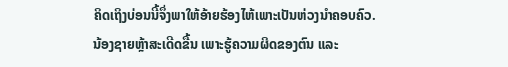ຄິດເຖິງບ່ອນນີ້ຈຶ່ງພາໃຫ້ອ້າຍຮ້ອງໄຫ້ເພາະເປັນຫ່ວງນຳຄອບຄົວ.
ນ້ອງຊາຍຫຼ້າສະເດີດຂື້ນ ເພາະຮູ້ຄວາມຜິດຂອງຕົນ ແລະ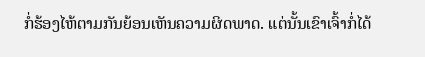ກໍ່ຮ້ອງໄຫ້ຕາມກັນຍ້ອນເຫັນຄວາມຜິດພາດ. ແຕ່ນັ້ນເຂົາເຈົ້າກໍ່ໄດ້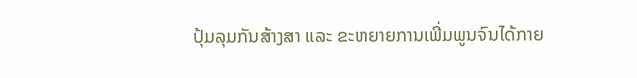ປຸ້ມລຸມກັນສ້າງສາ ແລະ ຂະຫຍາຍການເພີ່ມພູນຈົນໄດ້ກາຍ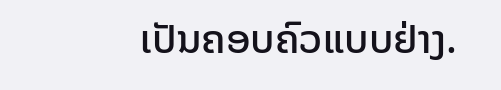ເປັນຄອບຄົວແບບຢ່າງ.